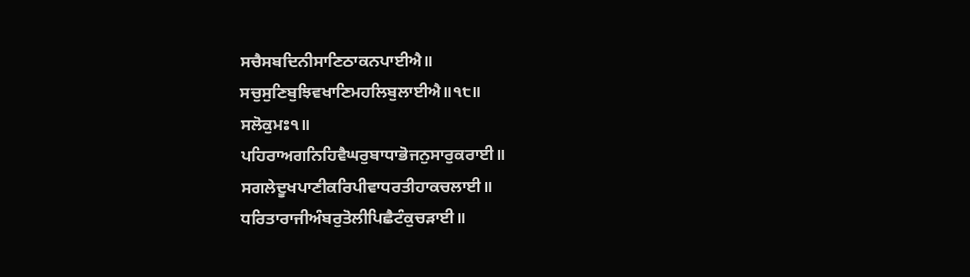ਸਚੈਸਬਦਿਨੀਸਾਣਿਠਾਕਨਪਾਈਐ॥
ਸਚੁਸੁਣਿਬੁਝਿਵਖਾਣਿਮਹਲਿਬੁਲਾਈਐ॥੧੮॥
ਸਲੋਕੁਮਃ੧॥
ਪਹਿਰਾਅਗਨਿਹਿਵੈਘਰੁਬਾਧਾਭੋਜਨੁਸਾਰੁਕਰਾਈ॥
ਸਗਲੇਦੂਖਪਾਣੀਕਰਿਪੀਵਾਧਰਤੀਹਾਕਚਲਾਈ॥
ਧਰਿਤਾਰਾਜੀਅੰਬਰੁਤੋਲੀਪਿਛੈਟੰਕੁਚੜਾਈ॥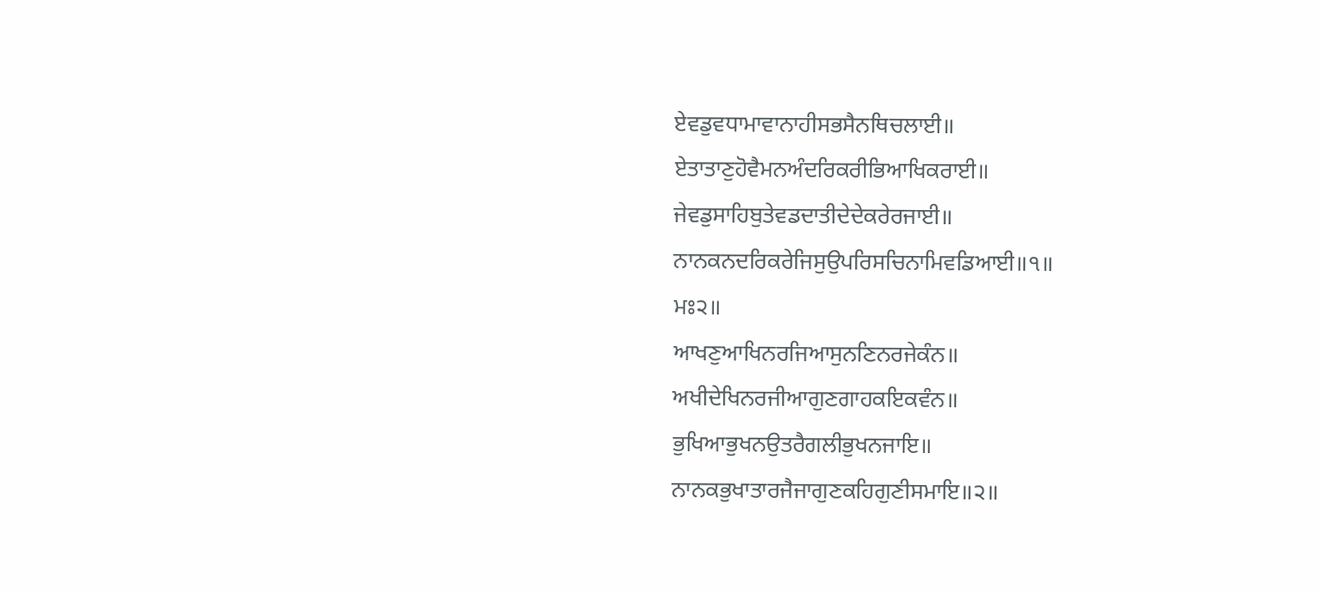ਏਵਡੁਵਧਾਮਾਵਾਨਾਹੀਸਭਸੈਨਥਿਚਲਾਈ॥
ਏਤਾਤਾਣੁਹੋਵੈਮਨਅੰਦਰਿਕਰੀਭਿਆਖਿਕਰਾਈ॥
ਜੇਵਡੁਸਾਹਿਬੁਤੇਵਡਦਾਤੀਦੇਦੇਕਰੇਰਜਾਈ॥
ਨਾਨਕਨਦਰਿਕਰੇਜਿਸੁਉਪਰਿਸਚਿਨਾਮਿਵਡਿਆਈ॥੧॥
ਮਃ੨॥
ਆਖਣੁਆਖਿਨਰਜਿਆਸੁਨਣਿਨਰਜੇਕੰਨ॥
ਅਖੀਦੇਖਿਨਰਜੀਆਗੁਣਗਾਹਕਇਕਵੰਨ॥
ਭੁਖਿਆਭੁਖਨਉਤਰੈਗਲੀਭੁਖਨਜਾਇ॥
ਨਾਨਕਭੁਖਾਤਾਰਜੈਜਾਗੁਣਕਹਿਗੁਣੀਸਮਾਇ॥੨॥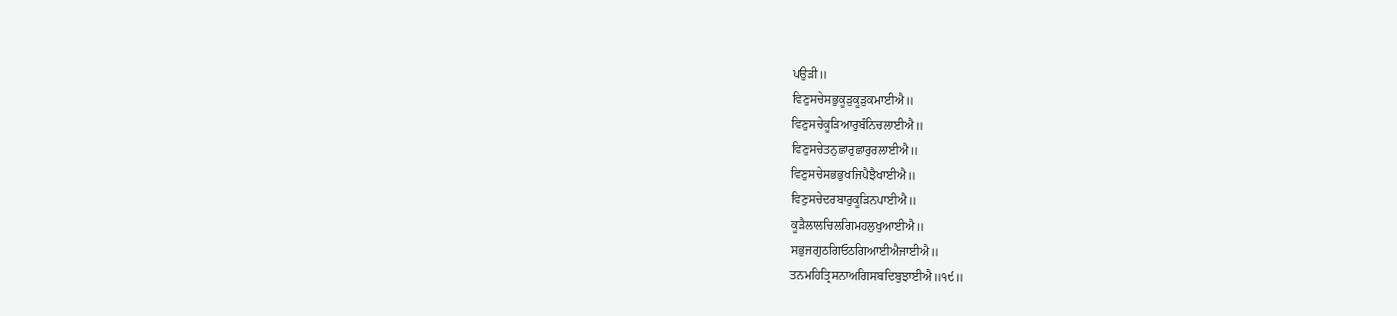ਪਉੜੀ॥
ਵਿਣੁਸਚੇਸਭੁਕੂੜੁਕੂੜੁਕਮਾਈਐ॥
ਵਿਣੁਸਚੇਕੂੜਿਆਰੁਬੰਨਿਚਲਾਈਐ॥
ਵਿਣੁਸਚੇਤਨੁਛਾਰੁਛਾਰੁਰਲਾਈਐ॥
ਵਿਣੁਸਚੇਸਭਭੁਖਜਿਪੈਝੈਖਾਈਐ॥
ਵਿਣੁਸਚੇਦਰਬਾਰੁਕੂੜਿਨਪਾਈਐ॥
ਕੂੜੈਲਾਲਚਿਲਗਿਮਹਲੁਖੁਆਈਐ॥
ਸਭੁਜਗੁਠਗਿਓਠਗਿਆਈਐਜਾਈਐ॥
ਤਨਮਹਿਤ੍ਰਿਸਨਾਅਗਿਸਬਦਿਬੁਝਾਈਐ॥੧੯॥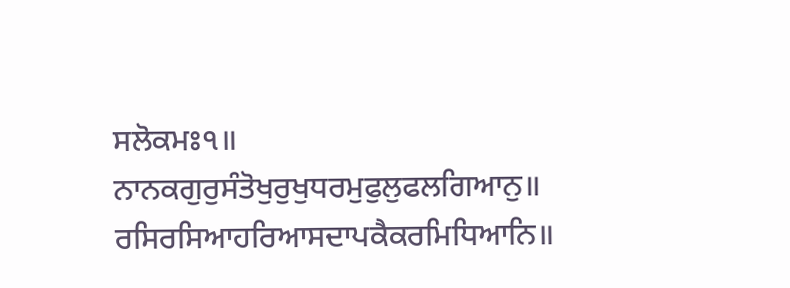ਸਲੋਕਮਃ੧॥
ਨਾਨਕਗੁਰੁਸੰਤੋਖੁਰੁਖੁਧਰਮੁਫੁਲੁਫਲਗਿਆਨੁ॥
ਰਸਿਰਸਿਆਹਰਿਆਸਦਾਪਕੈਕਰਮਿਧਿਆਨਿ॥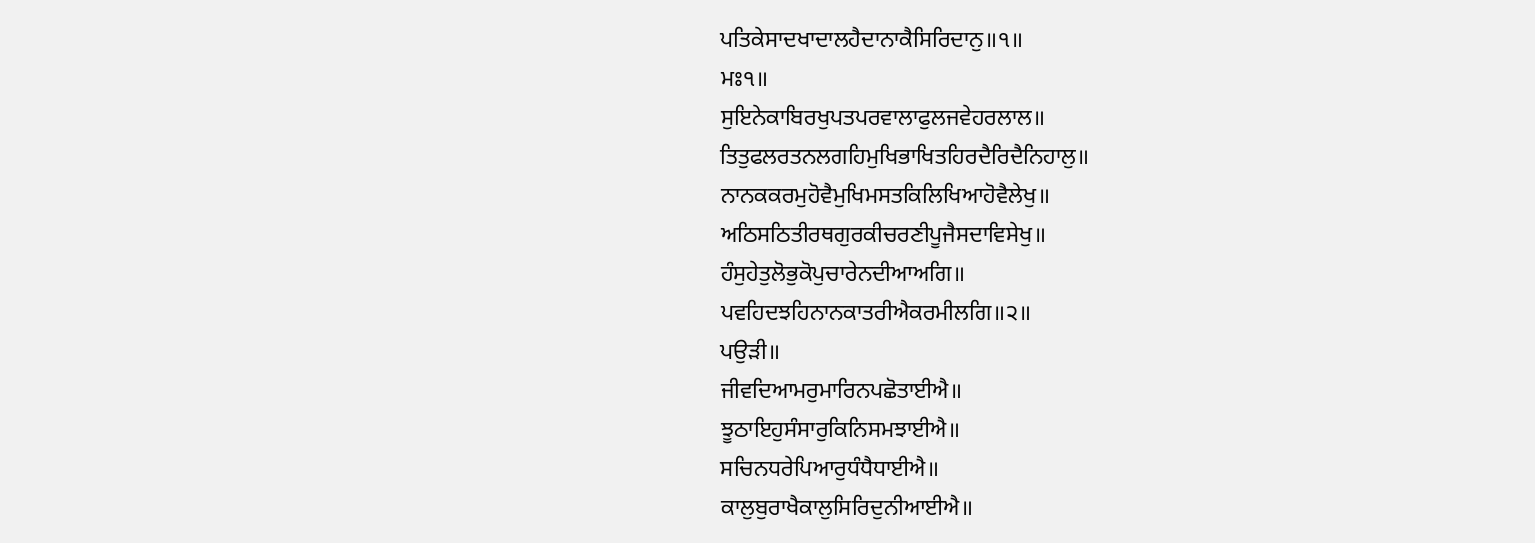ਪਤਿਕੇਸਾਦਖਾਦਾਲਹੈਦਾਨਾਕੈਸਿਰਿਦਾਨੁ॥੧॥
ਮਃ੧॥
ਸੁਇਨੇਕਾਬਿਰਖੁਪਤਪਰਵਾਲਾਫੁਲਜਵੇਹਰਲਾਲ॥
ਤਿਤੁਫਲਰਤਨਲਗਹਿਮੁਖਿਭਾਖਿਤਹਿਰਦੈਰਿਦੈਨਿਹਾਲੁ॥
ਨਾਨਕਕਰਮੁਹੋਵੈਮੁਖਿਮਸਤਕਿਲਿਖਿਆਹੋਵੈਲੇਖੁ॥
ਅਠਿਸਠਿਤੀਰਥਗੁਰਕੀਚਰਣੀਪੂਜੈਸਦਾਵਿਸੇਖੁ॥
ਹੰਸੁਹੇਤੁਲੋਭੁਕੋਪੁਚਾਰੇਨਦੀਆਅਗਿ॥
ਪਵਹਿਦਝਹਿਨਾਨਕਾਤਰੀਐਕਰਮੀਲਗਿ॥੨॥
ਪਉੜੀ॥
ਜੀਵਦਿਆਮਰੁਮਾਰਿਨਪਛੋਤਾਈਐ॥
ਝੂਠਾਇਹੁਸੰਸਾਰੁਕਿਨਿਸਮਝਾਈਐ॥
ਸਚਿਨਧਰੇਪਿਆਰੁਧੰਧੈਧਾਈਐ॥
ਕਾਲੁਬੁਰਾਖੈਕਾਲੁਸਿਰਿਦੁਨੀਆਈਐ॥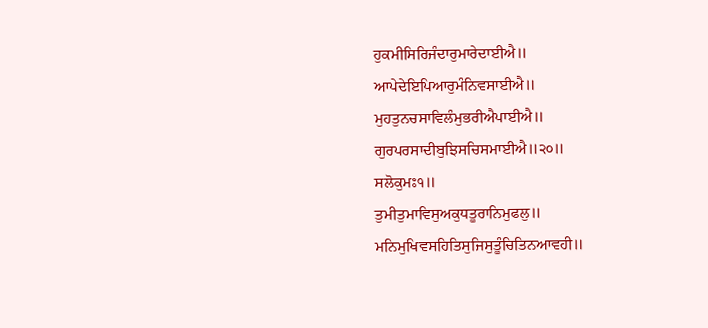ਹੁਕਮੀਸਿਰਿਜੰਦਾਰੁਮਾਰੇਦਾਈਐ॥
ਆਪੇਦੇਇਪਿਆਰੁਮੰਨਿਵਸਾਈਐ॥
ਮੁਹਤੁਨਚਸਾਵਿਲੰਮੁਭਰੀਐਪਾਈਐ॥
ਗੁਰਪਰਸਾਦੀਬੁਝਿਸਚਿਸਮਾਈਐ॥੨੦॥
ਸਲੋਕੁਮਃ੧॥
ਤੁਮੀਤੁਮਾਵਿਸੁਅਕੁਧਤੂਰਾਨਿਮੁਫਲੁ॥
ਮਨਿਮੁਖਿਵਸਹਿਤਿਸੁਜਿਸੁਤੂੰਚਿਤਿਨਆਵਹੀ॥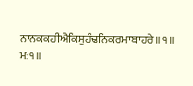ਨਾਨਕਕਹੀਐਕਿਸੁਹੰਢਨਿਕਰਮਾਬਾਹਰੇ॥੧॥
ਮਃ੧॥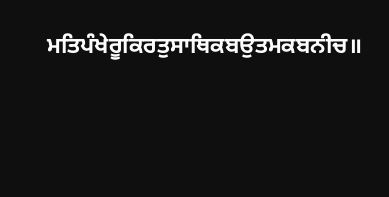ਮਤਿਪੰਖੇਰੂਕਿਰਤੁਸਾਥਿਕਬਉਤਮਕਬਨੀਚ॥